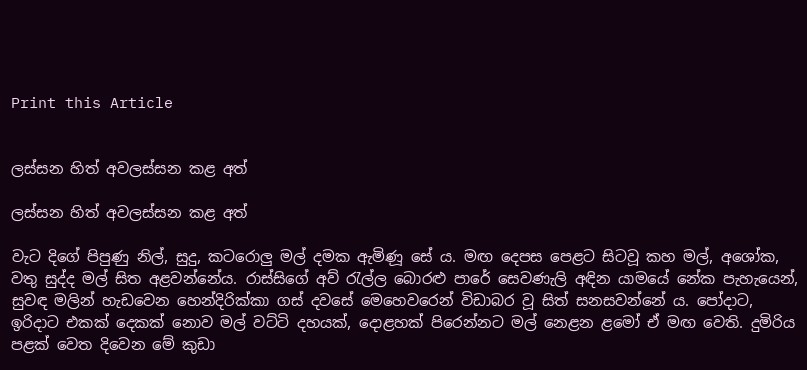Print this Article


ලස්සන හිත් අවලස්සන කළ අත්

ලස්සන හිත් අවලස්සන කළ අත්

වැට දිගේ පිපුණු නිල්, සුදු, කටරොලු මල් දමක ඇමිණූ සේ ය. මඟ දෙපස පෙළට සිටවූ කහ මල්, අශෝක, වතු සුද්ද මල් සිත අළවන්නේය. රාස්සිගේ අව් රැල්ල බොරළු පාරේ සෙවණැලි අඳින යාමයේ නේක පැහැයෙන්, සුවඳ මලින් හැඩවෙන හෙන්දිරික්කා ගස් දවසේ මෙහෙවරෙන් විඩාබර වූ සිත් සනසවන්නේ ය. පෝදාට, ඉරිදාට එකක් දෙකක් නොව මල් වට්ටි දහයක්, දොළහක් පිරෙන්නට මල් නෙළන ළමෝ ඒ මඟ වෙති. දුමිරිය පළක් වෙත දිවෙන මේ කුඩා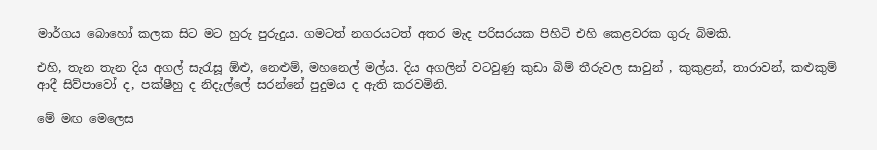මාර්ගය බොහෝ කලක සිට මට හුරු පුරුදුය. ගමටත් නගරයටත් අතර මැද පරිසරයක පිහිටි එහි කෙළවරක ගුරු බිමකි.

එහි, තැන තැන දිය අගල් සැරැසූ ඕළු, නෙළුම්, මහනෙල් මල්ය. දිය අගලින් වටවුණු කුඩා බිම් තීරුවල සාවුන් , කුකුළන්, තාරාවන්, කළුකුම් ආදී සිව්පාවෝ ද, පක්ෂීහු ද නිදැල්ලේ සරන්නේ පුදුමය ද ඇති කරවමිනි.

මේ මඟ මෙලෙස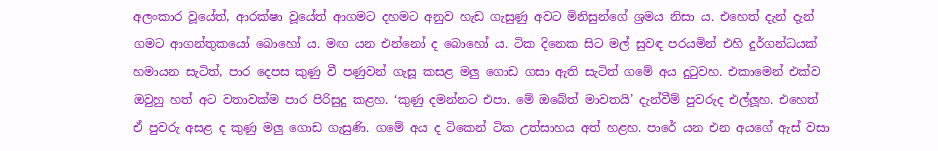අලංකාර වූයේත්, ආරක්ෂා වූයේත් ආගමට දහමට අනුව හැඩ ගැසුණු අවට මිනිසුන්ගේ ශ්‍රමය නිසා ය. එහෙත් දැන් දැන් ගමට ආගන්තුකයෝ බොහෝ ය. මඟ යන එන්නෝ ද බොහෝ ය. ටික දිනෙක සිට මල් සුවඳ පරයමින් එහි දුර්ගන්ධයක් හමායන සැටිත්, පාර දෙපස කුණු වී පණුවන් ගැසූ කසළ මලු ගොඩ ගසා ඇති සැටිත් ගමේ අය දුටුවහ. එකාමෙන් එක්ව ඔවුහු හත් අට වතාවක්ම පාර පිරිසුදු කළහ. ‘කුණු දමන්නට එපා. මේ ඔබේත් මාවතයි’ දැන්වීම් පුවරුද එල්ලූහ. එහෙත් ඒ පුවරු අසළ ද කුණු මලු ගොඩ ගැසුණි. ගමේ අය ද ටිකෙන් ටික උත්සාහය අත් හළහ. පාරේ යන එන අයගේ ඇස් වසා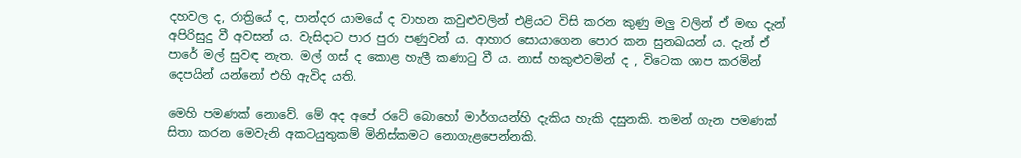දහවල ද, රාත්‍රියේ ද, පාන්දර යාමයේ ද වාහන කවුළුවලින් එළියට විසි කරන කුණු මලු වලින් ඒ මඟ දැන් අපිරිසුදු වී අවසන් ය. වැසිදාට පාර පුරා පණුවන් ය. ආහාර සොයාගෙන පොර කන සුනඛයන් ය. දැන් ඒ පාරේ මල් සුවඳ නැත. මල් ගස් ද කොළ හැලී කණාටු වී ය. නාස් හකුළුවමින් ද , විටෙක ශාප කරමින් දෙපයින් යන්නෝ එහි ඇවිද යති.

මෙහි පමණක් නොවේ. මේ අද අපේ රටේ බොහෝ මාර්ගයන්හි දැකිය හැකි දසුනකි. තමන් ගැන පමණක් සිතා කරන මෙවැනි අකටයුතුකම් මිනිස්කමට නොගැළපෙන්නකි.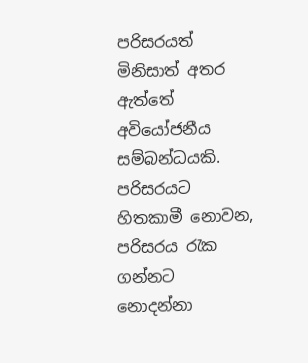පරිසරයත් මිනිසාත් අතර ඇත්තේ අවියෝජනීය සම්බන්ධයකි. පරිසරයට හිතකාමී නොවන, පරිසරය රැක ගන්නට නොදන්නා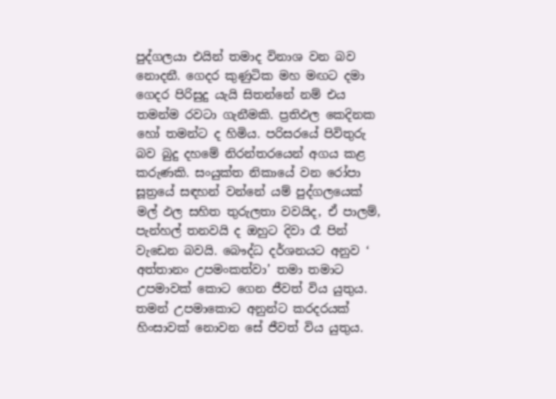පුද්ගලයා එයින් තමාද විනාශ වන බව නොදනී. ගෙදර කුණුටික මහ මඟට දමා ගෙදර පිරිසුදු යැයි සිතන්නේ නම් එය තමන්ම රවටා ගැනීමකි. ප්‍රතිඵල කෙදිනක හෝ තමන්ට ද හිමිය. පරිසරයේ පිවිතුරු බව බුදු දහමේ නිරන්තරයෙන් අගය කළ කරුණකි. සංයුක්ත නිකායේ වන රෝපා සූත්‍රයේ සඳහන් වන්නේ යම් පුද්ගලයෙක් මල් ඵල සහිත තුරුලතා වවයිද, ඒ පාලම්, පැන්හල් තනවයි ද ඔහුට දිවා රෑ පින් වැඩෙන බවයි. බෞද්ධ දර්ශනයට අනුව ‘ අත්තානං උපමංකත්වා’ තමා තමාට උපමාවක් කොට ගෙන ජීවත් විය යුතුය. තමන් උපමාකොට අනුන්ට කරදරයක් හිංසාවක් නොවන සේ ජීවත් විය යුතුය.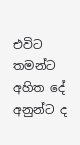එවිට තමන්ට අහිත දේ අනුන්ට ද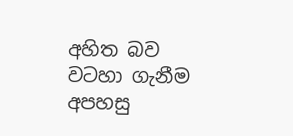අහිත බව වටහා ගැනීම අපහසු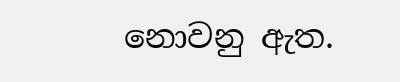නොවනු ඇත.